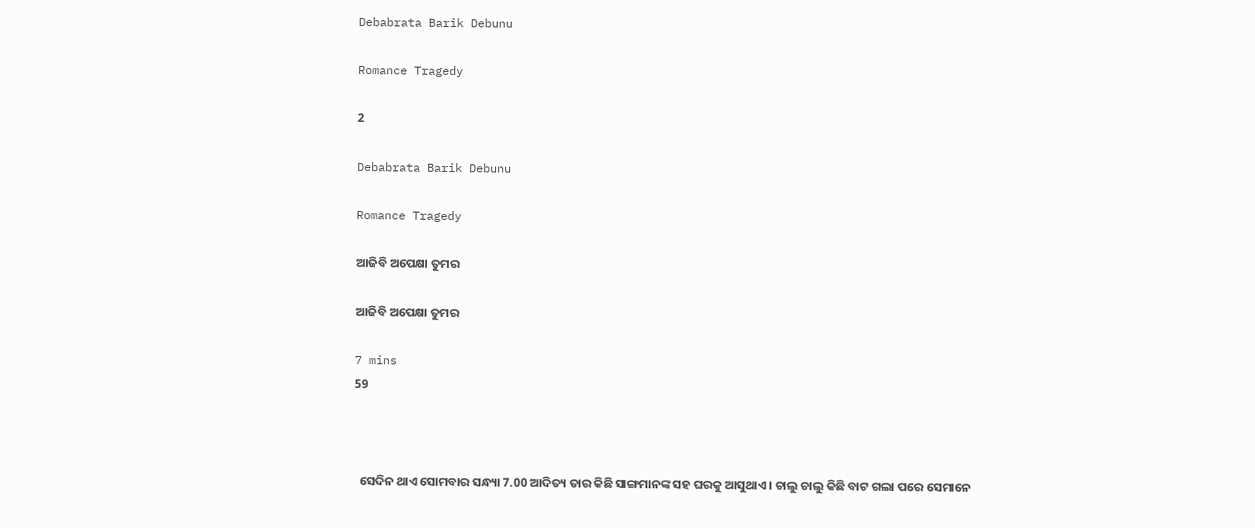Debabrata Barik Debunu

Romance Tragedy

2

Debabrata Barik Debunu

Romance Tragedy

ଆଜିବି ଅପେକ୍ଷା ତୁମର

ଆଜିବି ଅପେକ୍ଷା ତୁମର

7 mins
59



  ସେଦିନ ଥାଏ ସୋମବାର ସନ୍ଧ୍ୟା 7.00 ଆଦିତ୍ୟ ତାର କିଛି ସାଙ୍ଗମାନଙ୍କ ସହ ଘରକୁ ଆସୁଥାଏ । ଚାଲୁ ଚାଲୁ କିଛି ବାଟ ଗଲା ପରେ ସେମାନେ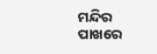ମନ୍ଦିର ପାଖରେ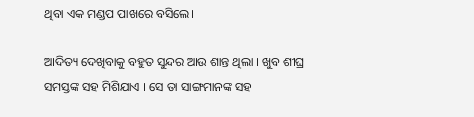ଥିବା ଏକ ମଣ୍ଡପ ପାଖରେ ବସିଲେ।

ଆଦିତ୍ୟ ଦେଖିବାକୁ ବହୁତ ସୁନ୍ଦର ଆଉ ଶାନ୍ତ ଥିଲା । ଖୁବ ଶୀଘ୍ର ସମସ୍ତଙ୍କ ସହ ମିଶିଯାଏ । ସେ ତା ସାଙ୍ଗମାନଙ୍କ ସହ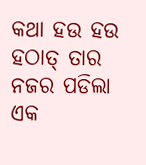କଥା ହଉ ହଉ ହଠାତ୍ ତାର ନଜର ପଡିଲା ଏକ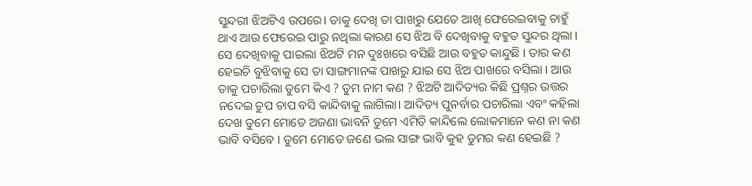ସୁନ୍ଦରୀ ଝିଅଟିଏ ଉପରେ। ତାକୁ ଦେଖି ତା ପାଖରୁ ଯେତେ ଆଖି ଫେରେଇବାକୁ ଚାହୁଁ ଥାଏ ଆଉ ଫେରେଇ ପାରୁ ନଥିଲା କାରଣ ସେ ଝିଅ ବି ଦେଖିବାକୁ ବହୁତ ସୁନ୍ଦର ଥିଲା । ସେ ଦେଖିବାକୁ ପାଇଲା ଝିଅଟି ମନ ଦୁଃଖରେ ବସିଛି ଆଉ ବହୁତ କାନ୍ଦୁଛି । ତାର କଣ ହେଇଚି ବୁଝିବାକୁ ସେ ତା ସାଙ୍ଗମାନଙ୍କ ପାଖରୁ ଯାଇ ସେ ଝିଅ ପାଖରେ ବସିଲା । ଆଉ ତାକୁ ପଚାରିଲା ତୁମେ କିଏ ? ତୁମ ନାମ କଣ ? ଝିଅଟି ଆଦିତ୍ୟର କିଛି ପ୍ରଶ୍ନର ଉତ୍ତର ନଦେଇ ଚୁପ ଚାପ ବସି କାନ୍ଦିବାକୁ ଲାଗିଲା। ଆଦିତ୍ୟ ପୁନର୍ବାର ପଚାରିଲା ଏବଂ କହିଲା ଦେଖ ତୁମେ ମୋତେ ଅଜଣା ଭାବନି ତୁମେ ଏମିତି କାନ୍ଦିଲେ ଲୋକମାନେ କଣ ନା କଣ ଭାବି ବସିବେ । ତୁମେ ମୋତେ ଜଣେ ଭଲ ସାଙ୍ଗ ଭାବି କୁହ ତୁମର କଣ ହେଇଛି ?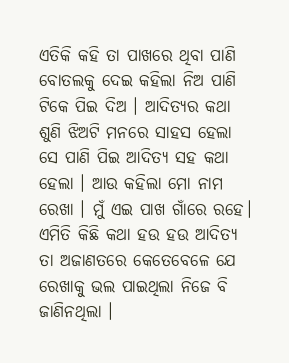ଏତିକି କହି ତା ପାଖରେ ଥିବା ପାଣି ବୋତଲକୁ ଦେଇ କହିଲା ନିଅ ପାଣି ଟିକେ ପିଇ ଦିଅ । ଆଦିତ୍ୟର କଥା ଶୁଣି ଝିଅଟି ମନରେ ସାହସ ହେଲା ସେ ପାଣି ପିଇ ଆଦିତ୍ୟ ସହ କଥା ହେଲା । ଆଉ କହିଲା ମୋ ନାମ ରେଖା । ମୁଁ ଏଇ ପାଖ ଗାଁରେ ରହେ। ଏମିତି କିଛି କଥା ହଉ ହଉ ଆଦିତ୍ୟ ତା ଅଜାଣତରେ କେତେବେଳେ ଯେ ରେଖାକୁ ଭଲ ପାଇଥିଲା ନିଜେ ବି ଜାଣିନଥିଲା ।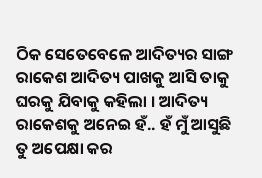ଠିକ ସେତେବେଳେ ଆଦିତ୍ୟର ସାଙ୍ଗ ରାକେଶ ଆଦିତ୍ୟ ପାଖକୁ ଆସି ତାକୁ ଘରକୁ ଯିବାକୁ କହିଲା । ଆଦିତ୍ୟ ରାକେଶକୁ ଅନେଇ ହଁ.. ହଁ ମୁଁ ଆସୁଛି ତୁ ଅପେକ୍ଷା କର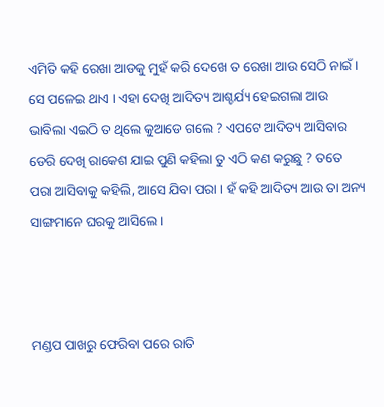ଏମିତି କହି ରେଖା ଆଡକୁ ମୁହଁ କରି ଦେଖେ ତ ରେଖା ଆଉ ସେଠି ନାଇଁ । ସେ ପଳେଇ ଥାଏ । ଏହା ଦେଖି ଆଦିତ୍ୟ ଆଶ୍ଚର୍ଯ୍ୟ ହେଇଗଲା ଆଉ ଭାବିଲା ଏଇଠି ତ ଥିଲେ କୁଆଡେ ଗଲେ ? ଏପଟେ ଆଦିତ୍ୟ ଆସିବାର ଡେରି ଦେଖି ରାକେଶ ଯାଇ ପୁଣି କହିଲା ତୁ ଏଠି କଣ କରୁଛୁ ? ତତେ ପରା ଆସିବାକୁ କହିଲି, ଆସେ ଯିବା ପରା । ହଁ କହି ଆଦିତ୍ୟ ଆଉ ତା ଅନ୍ୟ ସାଙ୍ଗମାନେ ଘରକୁ ଆସିଲେ ।



ମଣ୍ଡପ ପାଖରୁ ଫେରିବା ପରେ ରାତି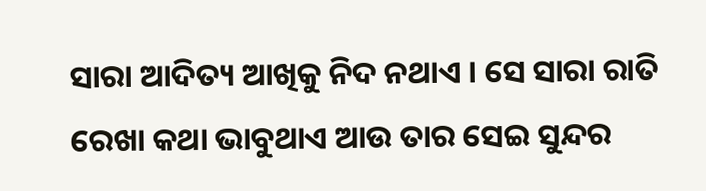ସାରା ଆଦିତ୍ୟ ଆଖିକୁ ନିଦ ନଥାଏ । ସେ ସାରା ରାତି ରେଖା କଥା ଭାବୁଥାଏ ଆଉ ତାର ସେଇ ସୁନ୍ଦର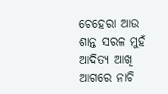ଚେହେରା ଆଉ ଶାନ୍ତ ସରଳ ମୁହଁ ଆଦିତ୍ୟ ଆଖି ଆଗରେ ନାଚି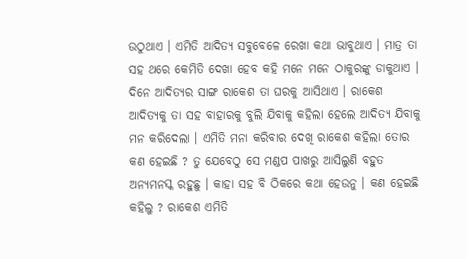ଉଠୁଥାଏ । ଏମିତି ଆଦିତ୍ୟ ସବୁବେଳେ ରେଖା କଥା ଭାବୁଥାଏ । ମାତ୍ର ତା ସହ ଥରେ କେମିତି ଦେଖା ହେବ କହି ମନେ ମନେ ଠାକୁରଙ୍କୁ ଡାକୁଥାଏ । ଦିନେ ଆଦିତ୍ୟର ସାଙ୍ଗ ରାକେଶ ତା ଘରକୁ ଆସିଥାଏ । ରାକେଶ ଆଦିତ୍ୟକୁ ତା ସହ ବାହାରକୁ ବୁଲି ଯିବାକୁ କହିଲା ହେଲେ ଆଦିତ୍ୟ ଯିବାକୁ ମନ କରିଦେଲା । ଏମିତି ମନା କରିବାର ଦେଖି ରାକେଶ କହିଲା ତୋର କଣ ହେଇଛି ? ତୁ ଯେବେଠୁ ସେ ମଣ୍ଡପ ପାଖରୁ ଆସିଲୁଣି ବହୁତ ଅନ୍ୟମନସ୍କ ରହୁଛୁ । କାହା ସହ ବି ଠିକରେ କଥା ହେଉନୁ । କଣ ହେଇଛି କହିଲୁ ? ରାକେଶ ଏମିତି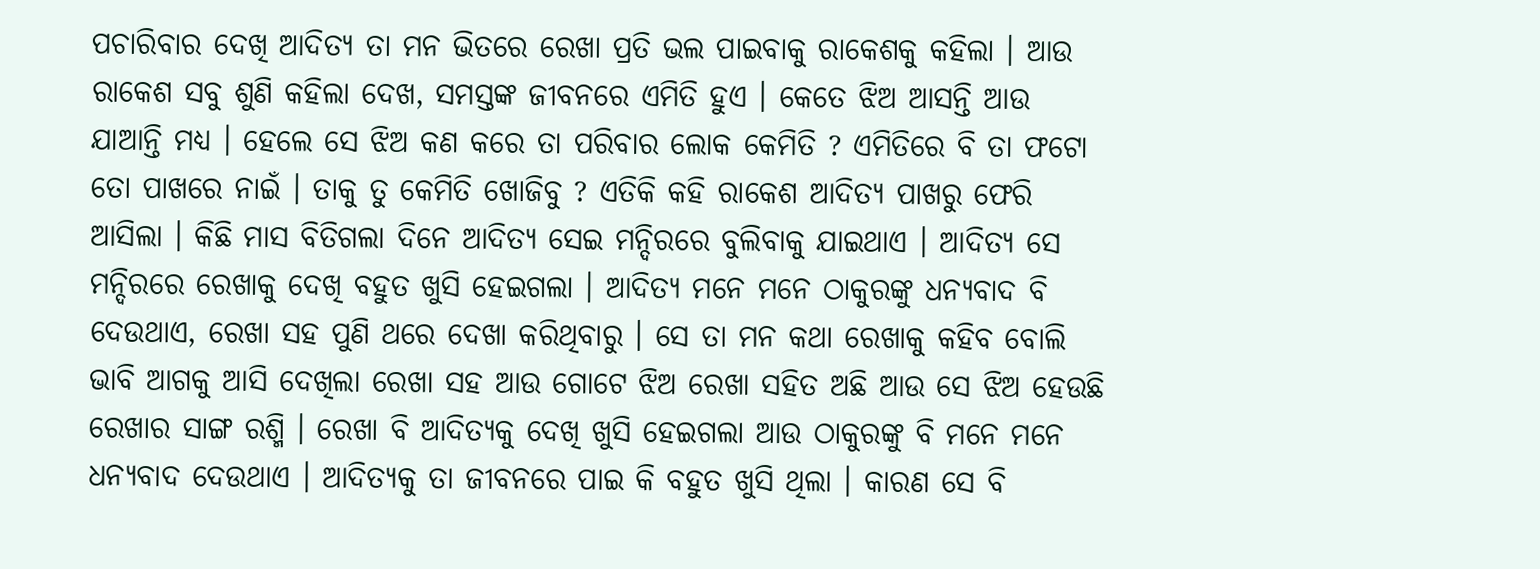ପଚାରିବାର ଦେଖି ଆଦିତ୍ୟ ତା ମନ ଭିତରେ ରେଖା ପ୍ରତି ଭଲ ପାଇବାକୁ ରାକେଶକୁ କହିଲା । ଆଉ ରାକେଶ ସବୁ ଶୁଣି କହିଲା ଦେଖ, ସମସ୍ତଙ୍କ ଜୀବନରେ ଏମିତି ହୁଏ । କେତେ ଝିଅ ଆସନ୍ତି ଆଉ ଯାଆନ୍ତି ମଧ୍ୟ । ହେଲେ ସେ ଝିଅ କଣ କରେ ତା ପରିବାର ଲୋକ କେମିତି ? ଏମିତିରେ ବି ତା ଫଟୋ ତୋ ପାଖରେ ନାଇଁ । ତାକୁ ତୁ କେମିତି ଖୋଜିବୁ ? ଏତିକି କହି ରାକେଶ ଆଦିତ୍ୟ ପାଖରୁ ଫେରି ଆସିଲା । କିଛି ମାସ ବିତିଗଲା ଦିନେ ଆଦିତ୍ୟ ସେଇ ମନ୍ଦିରରେ ବୁଲିବାକୁ ଯାଇଥାଏ । ଆଦିତ୍ୟ ସେ ମନ୍ଦିରରେ ରେଖାକୁ ଦେଖି ବହୁତ ଖୁସି ହେଇଗଲା । ଆଦିତ୍ୟ ମନେ ମନେ ଠାକୁରଙ୍କୁ ଧନ୍ୟବାଦ ବି ଦେଉଥାଏ, ରେଖା ସହ ପୁଣି ଥରେ ଦେଖା କରିଥିବାରୁ । ସେ ତା ମନ କଥା ରେଖାକୁ କହିବ ବୋଲି ଭାବି ଆଗକୁ ଆସି ଦେଖିଲା ରେଖା ସହ ଆଉ ଗୋଟେ ଝିଅ ରେଖା ସହିତ ଅଛି ଆଉ ସେ ଝିଅ ହେଉଛି ରେଖାର ସାଙ୍ଗ ରଶ୍ମି । ରେଖା ବି ଆଦିତ୍ୟକୁ ଦେଖି ଖୁସି ହେଇଗଲା ଆଉ ଠାକୁରଙ୍କୁ ବି ମନେ ମନେ ଧନ୍ୟବାଦ ଦେଉଥାଏ । ଆଦିତ୍ୟକୁ ତା ଜୀବନରେ ପାଇ କି ବହୁତ ଖୁସି ଥିଲା । କାରଣ ସେ ବି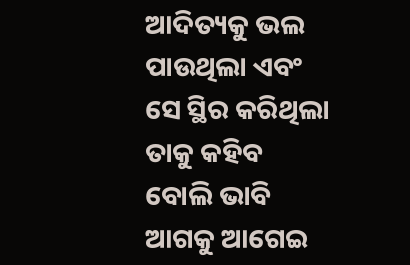ଆଦିତ୍ୟକୁ ଭଲ ପାଉଥିଲା ଏବଂ ସେ ସ୍ଥିର କରିଥିଲା ତାକୁ କହିବ ବୋଲି ଭାବି ଆଗକୁ ଆଗେଇ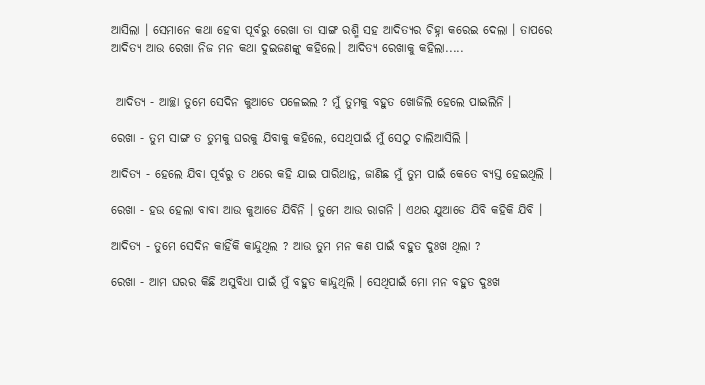ଆସିଲା । ସେମାନେ କଥା ହେବା ପୂର୍ବରୁ ରେଖା ତା ସାଙ୍ଗ ରଶ୍ମି ସହ ଆଦିତ୍ୟର ଚିହ୍ନା କରେଇ ଦେଲା । ତାପରେ ଆଦିତ୍ୟ ଆଉ ରେଖା ନିଜ ମନ କଥା ଦୁଇଜଣଙ୍କୁ କହିଲେ। ଆଦିତ୍ୟ ରେଖାକୁ କହିଲା.....


 ଆଦିତ୍ୟ - ଆଚ୍ଛା ତୁମେ ସେଦିନ କୁଆଡେ ପଳେଇଲ ? ମୁଁ ତୁମକୁ ବହୁତ ଖୋଜିଲି ହେଲେ ପାଇଲିନି ।

ରେଖା - ତୁମ ସାଙ୍ଗ ତ ତୁମକୁ ଘରକୁ ଯିବାକୁ କହିଲେ, ସେଥିପାଇଁ ମୁଁ ସେଠୁ ଚାଲିଆସିଲି ।

ଆଦିତ୍ୟ - ହେଲେ ଯିବା ପୂର୍ବରୁ ତ ଥରେ କହି ଯାଇ ପାରିଥାନ୍ତ, ଜାଣିଛ ମୁଁ ତୁମ ପାଇଁ କେତେ ବ୍ୟସ୍ତ ହେଇଥିଲି ।

ରେଖା - ହଉ ହେଲା ବାବା ଆଉ କୁଆଡେ ଯିବିନି । ତୁମେ ଆଉ ରାଗନି । ଏଥର ଯୁଆଡେ ଯିବି କହିକି ଯିବି ।

ଆଦିତ୍ୟ - ତୁମେ ସେଦିନ କାହିଁକି କାନ୍ଦୁଥିଲ ? ଆଉ ତୁମ ମନ କଣ ପାଇଁ ବହୁତ ଦୁଃଖ ଥିଲା ?

ରେଖା - ଆମ ଘରର କିଛି ଅସୁବିଧା ପାଇଁ ମୁଁ ବହୁତ କାନ୍ଦୁଥିଲି । ସେଥିପାଇଁ ମୋ ମନ ବହୁତ ଦୁଃଖ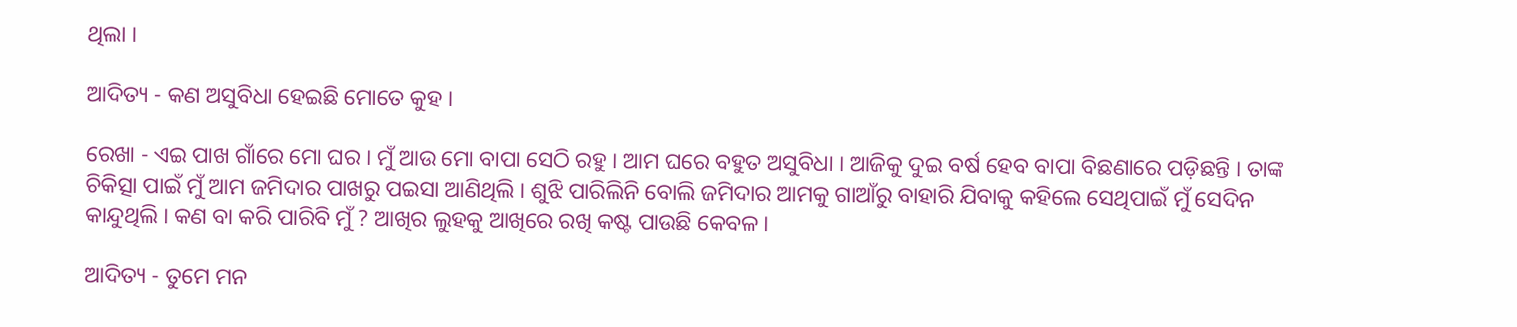ଥିଲା ।

ଆଦିତ୍ୟ - କଣ ଅସୁବିଧା ହେଇଛି ମୋତେ କୁହ ।

ରେଖା - ଏଇ ପାଖ ଗାଁରେ ମୋ ଘର । ମୁଁ ଆଉ ମୋ ବାପା ସେଠି ରହୁ । ଆମ ଘରେ ବହୁତ ଅସୁବିଧା । ଆଜିକୁ ଦୁଇ ବର୍ଷ ହେବ ବାପା ବିଛଣାରେ ପଡ଼ିଛନ୍ତି । ତାଙ୍କ ଚିକିତ୍ସା ପାଇଁ ମୁଁ ଆମ ଜମିଦାର ପାଖରୁ ପଇସା ଆଣିଥିଲି । ଶୁଝି ପାରିଲିନି ବୋଲି ଜମିଦାର ଆମକୁ ଗାଆଁରୁ ବାହାରି ଯିବାକୁ କହିଲେ ସେଥିପାଇଁ ମୁଁ ସେଦିନ କାନ୍ଦୁଥିଲି । କଣ ବା କରି ପାରିବି ମୁଁ ? ଆଖିର ଲୁହକୁ ଆଖିରେ ରଖି କଷ୍ଟ ପାଉଛି କେବଳ।

ଆଦିତ୍ୟ - ତୁମେ ମନ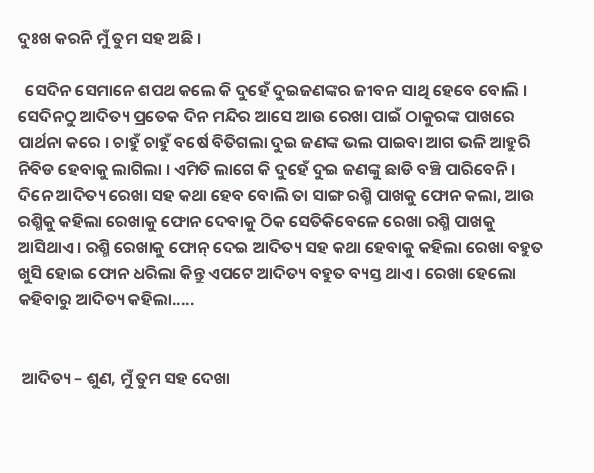ଦୁଃଖ କରନି ମୁଁ ତୁମ ସହ ଅଛି ।

  ସେଦିନ ସେମାନେ ଶପଥ କଲେ କି ଦୁହେଁ ଦୁଇଜଣଙ୍କର ଜୀବନ ସାଥି ହେବେ ବୋଲି ।  ସେଦିନଠୁ ଆଦିତ୍ୟ ପ୍ରତେକ ଦିନ ମନ୍ଦିର ଆସେ ଆଉ ରେଖା ପାଇଁ ଠାକୁରଙ୍କ ପାଖରେ ପାର୍ଥନା କରେ । ଚାହୁଁ ଚାହୁଁ ବର୍ଷେ ବିତିଗଲା ଦୁଇ ଜଣଙ୍କ ଭଲ ପାଇବା ଆଗ ଭଳି ଆହୁରି ନିବିଡ ହେବାକୁ ଲାଗିଲା । ଏମିତି ଲାଗେ କି ଦୁହେଁ ଦୁଇ ଜଣଙ୍କୁ ଛାଡି ବଞ୍ଚି ପାରିବେନି । ଦିନେ ଆଦିତ୍ୟ ରେଖା ସହ କଥା ହେବ ବୋଲି ତା ସାଙ୍ଗ ରଶ୍ମି ପାଖକୁ ଫୋନ କଲା, ଆଉ ରଶ୍ମିକୁ କହିଲା ରେଖାକୁ ଫୋନ ଦେବାକୁ ଠିକ ସେତିକିବେଳେ ରେଖା ରଶ୍ମି ପାଖକୁ ଆସିଥାଏ । ରଶ୍ମି ରେଖାକୁ ଫୋନ୍ ଦେଇ ଆଦିତ୍ୟ ସହ କଥା ହେବାକୁ କହିଲା ରେଖା ବହୁତ ଖୁସି ହୋଇ ଫୋନ ଧରିଲା କିନ୍ତୁ ଏପଟେ ଆଦିତ୍ୟ ବହୁତ ବ୍ୟସ୍ତ ଥାଏ । ରେଖା ହେଲୋ କହିବାରୁ ଆଦିତ୍ୟ କହିଲା.....


 ଆଦିତ୍ୟ – ଶୁଣ, ମୁଁ ତୁମ ସହ ଦେଖା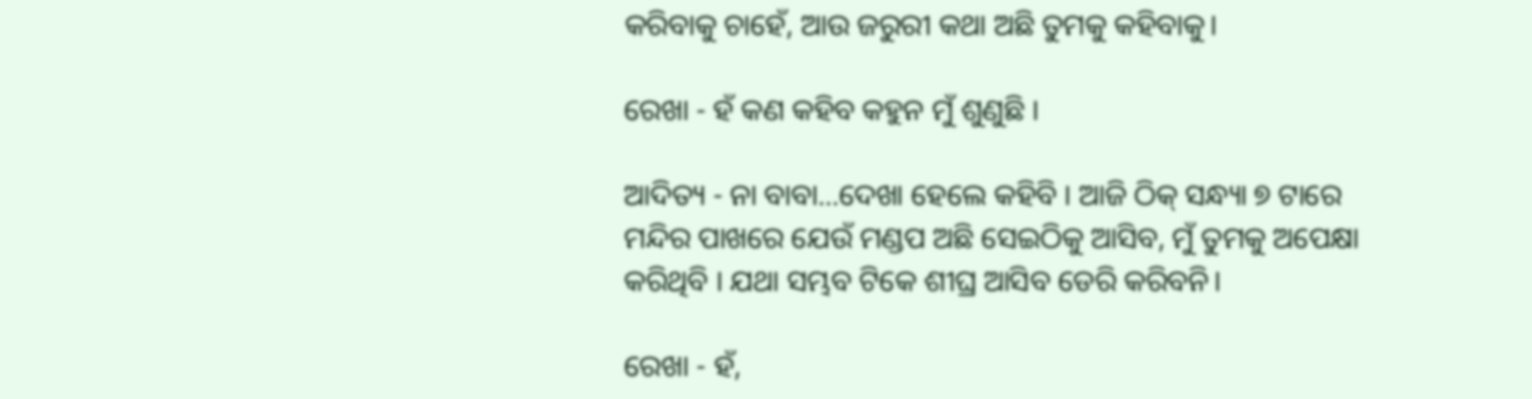କରିବାକୁ ଚାହେଁ, ଆଉ ଜରୁରୀ କଥା ଅଛି ତୁମକୁ କହିବାକୁ।

ରେଖା - ହଁ କଣ କହିବ କହୁନ ମୁଁ ଶୁଣୁଛି ।

ଆଦିତ୍ୟ - ନା ବାବା...ଦେଖା ହେଲେ କହିବି । ଆଜି ଠିକ୍ ସନ୍ଧ୍ୟା ୭ ଟାରେ ମନ୍ଦିର ପାଖରେ ଯେଉଁ ମଣ୍ଡପ ଅଛି ସେଇଠିକୁ ଆସିବ, ମୁଁ ତୁମକୁ ଅପେକ୍ଷା କରିଥିବି । ଯଥା ସମ୍ଭବ ଟିକେ ଶୀଘ୍ର ଆସିବ ଡେରି କରିବନି।

ରେଖା - ହଁ,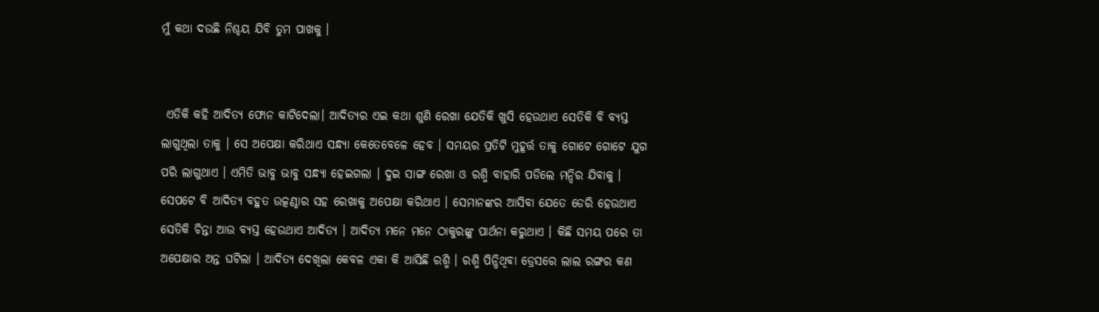ମୁଁ କଥା ଦଉଛି ନିଶ୍ଚୟ ଯିବି ତୁମ ପାଖକୁ ।


 ଏତିକି କହି ଆଦିତ୍ୟ ଫୋନ କାଟିଦେଲା। ଆଦିତ୍ୟର ଏଇ କଥା ଶୁଣି ରେଖା ଯେତିକି ଖୁସି ହେଉଥାଏ ସେତିକି ବି ବ୍ୟସ୍ତ ଲାଗୁଥିଲା ତାକୁ । ସେ ଅପେକ୍ଷା କରିଥାଏ ସନ୍ଧ୍ୟା କେତେବେଳେ ହେବ । ସମୟର ପ୍ରତିଟି ମୁହୂର୍ତ୍ତ ତାକୁ ଗୋଟେ ଗୋଟେ ଯୁଗ ପରି ଲାଗୁଥାଏ । ଏମିତି ଭାବୁ ଭାବୁ ସନ୍ଧ୍ୟା ହେଇଗଲା । ଦୁଇ ସାଙ୍ଗ ରେଖା ଓ ରଶ୍ମି ବାହାରି ପଡିଲେ ମନ୍ଦିର ଯିବାକୁ । ସେପଟେ ବି ଆଦିତ୍ୟ ବହୁତ ଉତ୍କଣ୍ଠାର ସହ ରେଖାକୁ ଅପେକ୍ଷା କରିଥାଏ । ସେମାନଙ୍କର ଆସିବା ଯେତେ ଡେରି ହେଉଥାଏ ସେତିକି ଚିନ୍ତା ଆଉ ବ୍ୟସ୍ତ ହେଉଥାଏ ଆଦିତ୍ୟ । ଆଦିତ୍ୟ ମନେ ମନେ ଠାକୁରଙ୍କୁ ପାର୍ଥନା କରୁଥାଏ । କିଛି ସମୟ ପରେ ତା ଅପେକ୍ଷାର ଅନ୍ତ ଘଟିଲା । ଆଦିତ୍ୟ ଦେଖିଲା କେବଳ ଏକା କି ଆସିଛି ରଶ୍ମି । ରଶ୍ମି ପିନ୍ଧିଥିବା ଡ୍ରେସରେ ଲାଲ ରଙ୍ଗର କଣ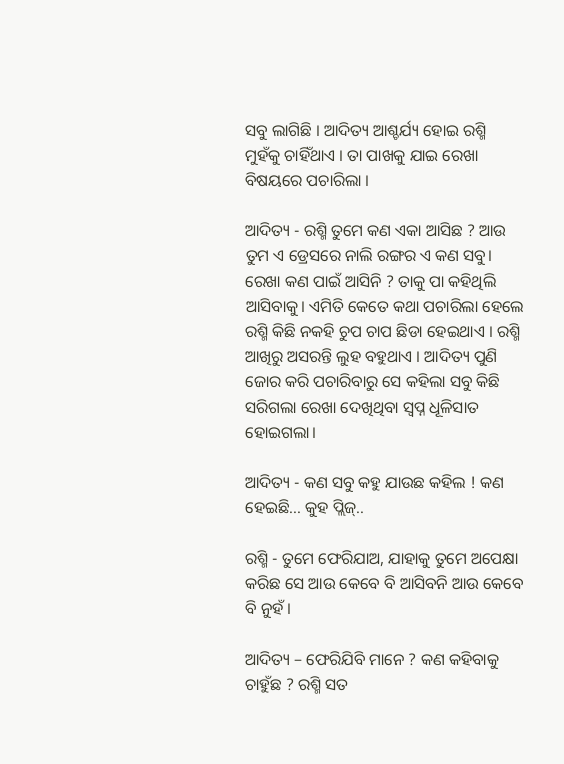ସବୁ ଲାଗିଛି । ଆଦିତ୍ୟ ଆଶ୍ଚର୍ଯ୍ୟ ହୋଇ ରଶ୍ମି ମୁହଁକୁ ଚାହିଁଥାଏ । ତା ପାଖକୁ ଯାଇ ରେଖା ବିଷୟରେ ପଚାରିଲା ।

ଆଦିତ୍ୟ - ରଶ୍ମି ତୁମେ କଣ ଏକା ଆସିଛ ? ଆଉ ତୁମ ଏ ଡ୍ରେସରେ ନାଲି ରଙ୍ଗର ଏ କଣ ସବୁ। ରେଖା କଣ ପାଇଁ ଆସିନି ? ତାକୁ ପା କହିଥିଲି ଆସିବାକୁ। ଏମିତି କେତେ କଥା ପଚାରିଲା ହେଲେ ରଶ୍ମି କିଛି ନକହି ଚୁପ ଚାପ ଛିଡା ହେଇଥାଏ । ରଶ୍ମି ଆଖିରୁ ଅସରନ୍ତି ଲୁହ ବହୁଥାଏ । ଆଦିତ୍ୟ ପୁଣି ଜୋର କରି ପଚାରିବାରୁ ସେ କହିଲା ସବୁ କିଛି ସରିଗଲା ରେଖା ଦେଖିଥିବା ସ୍ୱପ୍ନ ଧୂଳିସାତ ହୋଇଗଲା।

ଆଦିତ୍ୟ - କଣ ସବୁ କହୁ ଯାଉଛ କହିଲ ! କଣ ହେଇଛି... କୁହ ପ୍ଲିଜ୍..

ରଶ୍ମି - ତୁମେ ଫେରିଯାଅ, ଯାହାକୁ ତୁମେ ଅପେକ୍ଷା କରିଛ ସେ ଆଉ କେବେ ବି ଆସିବନି ଆଉ କେବେ ବି ନୁହଁ ।

ଆଦିତ୍ୟ – ଫେରିଯିବି ମାନେ ? କଣ କହିବାକୁ ଚାହୁଁଛ ? ରଶ୍ମି ସତ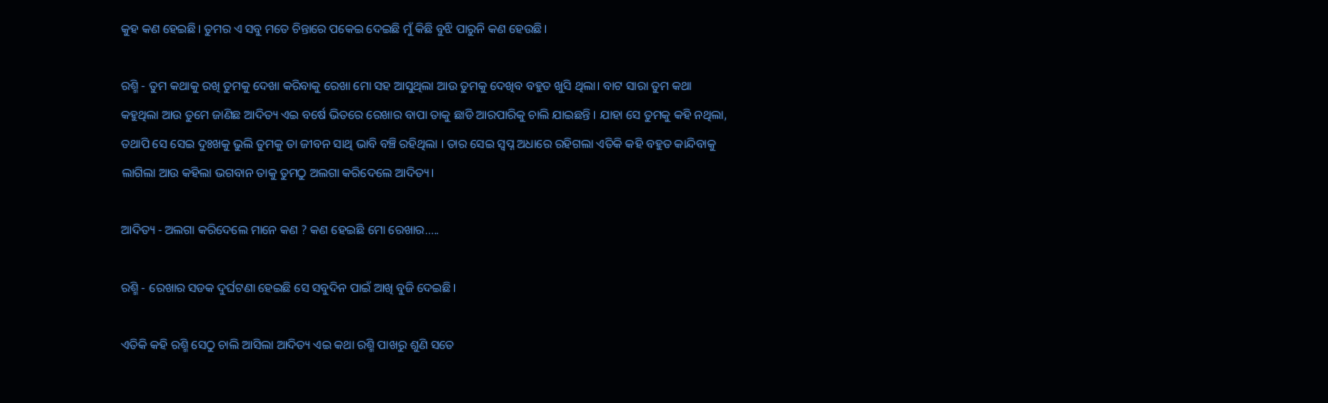କୁହ କଣ ହେଇଛି। ତୁମର ଏ ସବୁ ମତେ ଚିନ୍ତାରେ ପକେଇ ଦେଇଛି ମୁଁ କିଛି ବୁଝି ପାରୁନି କଣ ହେଉଛି।

ରଶ୍ମି - ତୁମ କଥାକୁ ରଖି ତୁମକୁ ଦେଖା କରିବାକୁ ରେଖା ମୋ ସହ ଆସୁଥିଲା ଆଉ ତୁମକୁ ଦେଖିବ ବହୁତ ଖୁସି ଥିଲା। ବାଟ ସାରା ତୁମ କଥା କହୁଥିଲା ଆଉ ତୁମେ ଜାଣିଛ ଆଦିତ୍ୟ ଏଇ ବର୍ଷେ ଭିତରେ ରେଖାର ବାପା ତାକୁ ଛାଡି ଆରପାରିକୁ ଚାଲି ଯାଇଛନ୍ତି । ଯାହା ସେ ତୁମକୁ କହି ନଥିଲା, ତଥାପି ସେ ସେଇ ଦୁଃଖକୁ ଭୁଲି ତୁମକୁ ତା ଜୀବନ ସାଥି ଭାବି ବଞ୍ଚି ରହିଥିଲା । ତାର ସେଇ ସ୍ୱପ୍ନ ଅଧାରେ ରହିଗଲା ଏତିକି କହି ବହୁତ କାନ୍ଦିବାକୁ ଲାଗିଲା ଆଉ କହିଲା ଭଗବାନ ତାକୁ ତୁମଠୁ ଅଲଗା କରିଦେଲେ ଆଦିତ୍ୟ।

ଆଦିତ୍ୟ - ଅଲଗା କରିଦେଲେ ମାନେ କଣ ? କଣ ହେଇଛି ମୋ ରେଖାର.....

ରଶ୍ମି - ରେଖାର ସଡକ ଦୁର୍ଘଟଣା ହେଇଛି ସେ ସବୁଦିନ ପାଇଁ ଆଖି ବୁଜି ଦେଇଛି।

ଏତିକି କହି ରଶ୍ମି ସେଠୁ ଚାଲି ଆସିଲା ଆଦିତ୍ୟ ଏଇ କଥା ରଶ୍ମି ପାଖରୁ ଶୁଣି ସତେ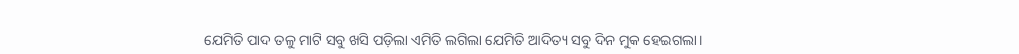ଯେମିତି ପାଦ ତଳୁ ମାଟି ସବୁ ଖସି ପଡ଼ିଲା ଏମିତି ଲଗିଲା ଯେମିତି ଆଦିତ୍ୟ ସବୁ ଦିନ ମୁକ ହେଇଗଲା।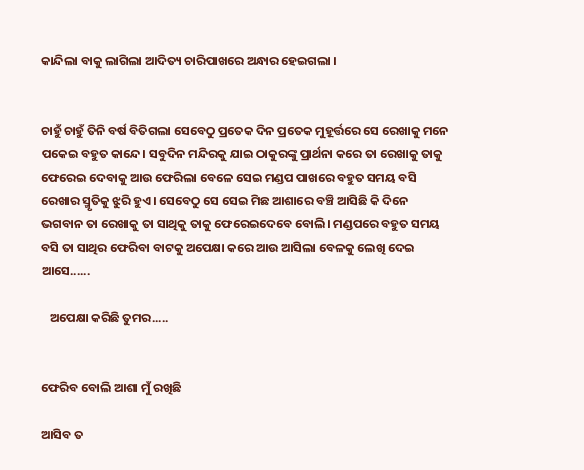କାନ୍ଦିଲା ବାକୁ ଲାଗିଲା ଆଦିତ୍ୟ ଚାରିପାଖରେ ଅନ୍ଧାର ହେଇଗଲା ।


ଚାହୁଁ ଚାହୁଁ ତିନି ବର୍ଷ ବିତିଗଲା ସେବେଠୁ ପ୍ରତେକ ଦିନ ପ୍ରତେକ ମୁହୂର୍ତ୍ତରେ ସେ ରେଖାକୁ ମନେ ପକେଇ ବହୁତ କାନ୍ଦେ। ସବୁଦିନ ମନ୍ଦିରକୁ ଯାଇ ଠାକୁରଙ୍କୁ ପ୍ରାର୍ଥନା କରେ ତା ରେଖାକୁ ତାକୁ ଫେରେଇ ଦେବାକୁ ଆଉ ଫେରିଲା ବେଳେ ସେଇ ମଣ୍ଡପ ପାଖରେ ବହୁତ ସମୟ ବସି ରେଖାର ସ୍ମୃତିକୁ ଝୁରି ହୁଏ। ସେବେଠୁ ସେ ସେଇ ମିଛ ଆଶାରେ ବଞ୍ଚି ଆସିଛି କି ଦିନେ ଭଗବାନ ତା ରେଖାକୁ ତା ସାଥିକୁ ତାକୁ ଫେରେଇଦେବେ ବୋଲି। ମଣ୍ଡପରେ ବହୁତ ସମୟ ବସି ତା ସାଥିର ଫେରିବା ବାଟକୁ ଅପେକ୍ଷା କରେ ଆଉ ଆସିଲା ବେଳକୁ ଲେଖି ଦେଇ ଆସେ......

   ଅପେକ୍ଷା କରିଛି ତୁମର.....


ଫେରିବ ବୋଲି ଆଶା ମୁଁ ରଖିଛି

ଆସିବ ତ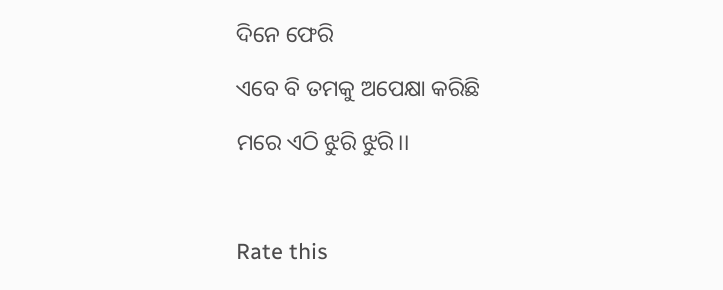ଦିନେ ଫେରି

ଏବେ ବି ତମକୁ ଅପେକ୍ଷା କରିଛି

ମରେ ଏଠି ଝୁରି ଝୁରି।।



Rate this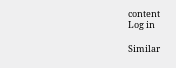content
Log in

Similar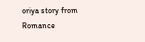oriya story from Romance